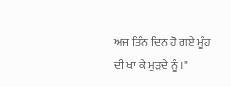ਅਜ ਤਿੰਨ ਦਿਨ ਹੋ ਗਏ ਮੂੰਹ ਦੀ ਖਾ ਕੇ ਮੁੜਦੇ ਨੂੰ ।"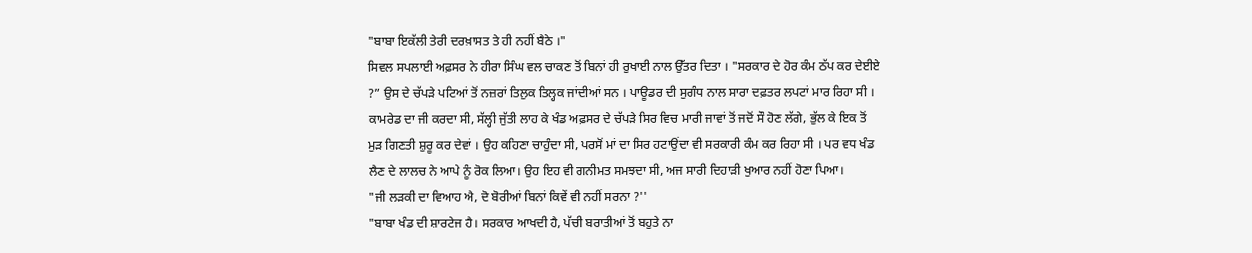"ਬਾਬਾ ਇਕੱਲੀ ਤੇਰੀ ਦਰਖ਼ਾਸਤ ਤੇ ਹੀ ਨਹੀਂ ਬੈਠੇ ।"
ਸਿਵਲ ਸਪਲਾਈ ਅਫ਼ਸਰ ਨੇ ਹੀਰਾ ਸਿੰਘ ਵਲ ਚਾਕਣ ਤੋਂ ਬਿਨਾਂ ਹੀ ਰੁਖਾਈ ਨਾਲ ਉੱਤਰ ਦਿਤਾ । "ਸਰਕਾਰ ਦੇ ਹੋਰ ਕੰਮ ਠੱਪ ਕਰ ਦੇਈਏ ?” ਉਸ ਦੇ ਚੱਪੜੇ ਪਟਿਆਂ ਤੋਂ ਨਜ਼ਰਾਂ ਤਿਲੁਕ ਤਿਲ੍ਹਕ ਜਾਂਦੀਆਂ ਸਨ । ਪਾਊਡਰ ਦੀ ਸੁਗੰਧ ਨਾਲ ਸਾਰਾ ਦਫ਼ਤਰ ਲਪਟਾਂ ਮਾਰ ਰਿਹਾ ਸੀ ।
ਕਾਮਰੇਡ ਦਾ ਜੀ ਕਰਦਾ ਸੀ, ਸੱਲ੍ਹੀ ਜੁੱਤੀ ਲਾਹ ਕੇ ਖੰਡ ਅਫ਼ਸਰ ਦੇ ਚੱਪੜੇ ਸਿਰ ਵਿਚ ਮਾਰੀ ਜਾਵਾਂ ਤੋਂ ਜਦੋਂ ਸੌ ਹੋਣ ਲੱਗੇ, ਭੁੱਲ ਕੇ ਇਕ ਤੋਂ ਮੁੜ ਗਿਣਤੀ ਸ਼ੁਰੂ ਕਰ ਦੇਵਾਂ । ਉਹ ਕਹਿਣਾ ਚਾਹੁੰਦਾ ਸੀ, ਪਰਸੋਂ ਮਾਂ ਦਾ ਸਿਰ ਹਟਾਉਂਦਾ ਵੀ ਸਰਕਾਰੀ ਕੰਮ ਕਰ ਰਿਹਾ ਸੀ । ਪਰ ਵਧ ਖੰਡ ਲੈਣ ਦੇ ਲਾਲਚ ਨੇ ਆਪੇ ਨੂੰ ਰੋਕ ਲਿਆ। ਉਹ ਇਹ ਵੀ ਗਨੀਮਤ ਸਮਝਦਾ ਸੀ, ਅਜ ਸਾਰੀ ਦਿਹਾੜੀ ਖੁਆਰ ਨਹੀਂ ਹੋਣਾ ਪਿਆ।
"ਜੀ ਲੜਕੀ ਦਾ ਵਿਆਹ ਐ, ਦੋ ਬੋਰੀਆਂ ਬਿਨਾਂ ਕਿਵੇਂ ਵੀ ਨਹੀਂ ਸਰਨਾ ?''
"ਬਾਬਾ ਖੰਡ ਦੀ ਸ਼ਾਰਟੇਜ ਹੈ। ਸਰਕਾਰ ਆਖਦੀ ਹੈ, ਪੱਚੀ ਬਰਾਤੀਆਂ ਤੋਂ ਬਹੁਤੇ ਨਾ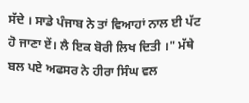ਸੱਦੇ । ਸਾਡੇ ਪੰਜਾਬ ਨੇ ਤਾਂ ਵਿਆਹਾਂ ਨਾਲ ਈ ਪੱਟ ਹੋ ਜਾਣਾ ਏਂ। ਲੈ ਇਕ ਬੋਰੀ ਲਿਖ ਦਿਤੀ ।" ਮੱਥੇ ਬਲ ਪਏ ਅਫਸਰ ਨੇ ਹੀਰਾ ਸਿੰਘ ਵਲ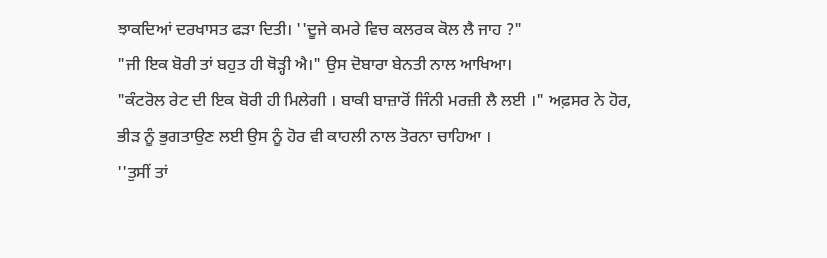ਝਾਕਦਿਆਂ ਦਰਖਾਸਤ ਫੜਾ ਦਿਤੀ। ''ਦੂਜੇ ਕਮਰੇ ਵਿਚ ਕਲਰਕ ਕੋਲ ਲੈ ਜਾਹ ?"
"ਜੀ ਇਕ ਬੋਰੀ ਤਾਂ ਬਹੁਤ ਹੀ ਥੋੜ੍ਹੀ ਐ।" ਉਸ ਦੋਬਾਰਾ ਬੇਨਤੀ ਨਾਲ ਆਖਿਆ।
"ਕੰਟਰੋਲ ਰੇਟ ਦੀ ਇਕ ਬੋਰੀ ਹੀ ਮਿਲੇਗੀ । ਬਾਕੀ ਬਾਜ਼ਾਰੋਂ ਜਿੰਨੀ ਮਰਜ਼ੀ ਲੈ ਲਈ ।" ਅਫ਼ਸਰ ਨੇ ਹੋਰ, ਭੀੜ ਨੂੰ ਭੁਗਤਾਉਣ ਲਈ ਉਸ ਨੂੰ ਹੋਰ ਵੀ ਕਾਹਲੀ ਨਾਲ ਤੋਰਨਾ ਚਾਹਿਆ ।
''ਤੁਸੀਂ ਤਾਂ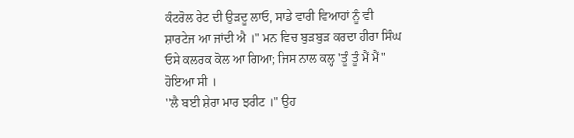ਕੰਟਰੋਲ ਰੇਟ ਦੀ ਉੜਦੂ ਲਾਓ, ਸਾਡੇ ਵਾਰੀ ਵਿਆਹਾਂ ਨੂੰ ਵੀ ਸ਼ਾਰਟੇਜ ਆ ਜਾਂਦੀ ਐ ।" ਮਨ ਵਿਚ ਬੁੜਬੁੜ ਕਰਦਾ ਹੀਰਾ ਸਿੰਘ ਓਸੇ ਕਲਰਕ ਕੋਲ ਆ ਗਿਆ; ਜਿਸ ਨਾਲ ਕਲ੍ਹ 'ਤੂੰ ਤੂੰ ਮੈਂ ਮੈਂ" ਹੋਇਆ ਸੀ ।
''ਲੈ ਬਈ ਸ਼ੇਰਾ ਮਾਰ ਝਰੀਟ ।" ਉਹ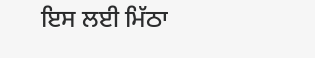ਇਸ ਲਈ ਮਿੱਠਾ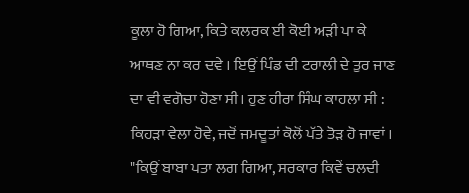ਕੂਲਾ ਹੋ ਗਿਆ, ਕਿਤੇ ਕਲਰਕ ਈ ਕੋਈ ਅੜੀ ਪਾ ਕੇ ਆਥਣ ਨਾ ਕਰ ਦਵੇ । ਇਉਂ ਪਿੰਡ ਦੀ ਟਰਾਲੀ ਦੇ ਤੁਰ ਜਾਣ ਦਾ ਵੀ ਵਗੋਚਾ ਹੋਣਾ ਸੀ। ਹੁਣ ਹੀਰਾ ਸਿੰਘ ਕਾਹਲਾ ਸੀ : ਕਿਹੜਾ ਵੇਲਾ ਹੋਵੇ, ਜਦੋਂ ਜਮਦੂਤਾਂ ਕੋਲੋਂ ਪੱਤੇ ਤੋੜ ਹੋ ਜਾਵਾਂ ।
"ਕਿਉਂ ਬਾਬਾ ਪਤਾ ਲਗ ਗਿਆ, ਸਰਕਾਰ ਕਿਵੇਂ ਚਲਦੀ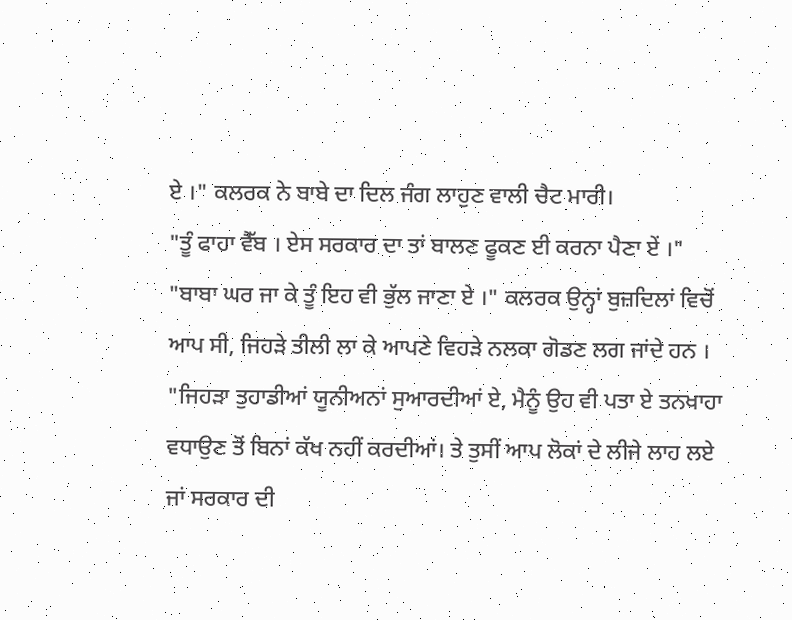ਏ ।" ਕਲਰਕ ਨੇ ਬਾਬੇ ਦਾ ਦਿਲ ਜੰਗ ਲਾਹੁਣ ਵਾਲੀ ਚੈਟ ਮਾਰੀ।
"ਤੂੰ ਫਾਹਾ ਵੈੱਬ । ਏਸ ਸਰਕਾਰ ਦਾ ਤਾਂ ਬਾਲਣ ਫੂਕਣ ਈ ਕਰਨਾ ਪੈਣਾ ਏਂ ।"
"ਬਾਬਾ ਘਰ ਜਾ ਕੇ ਤੂੰ ਇਹ ਵੀ ਭੁੱਲ ਜਾਣਾ ਏ ।" ਕਲਰਕ ਉਨ੍ਹਾਂ ਬੁਜ਼ਦਿਲਾਂ ਵਿਚੋਂ ਆਪ ਸੀ, ਜਿਹੜੇ ਤੀਲੀ ਲਾ ਕੇ ਆਪਣੇ ਵਿਹੜੇ ਨਲਕਾ ਗੋਡਣ ਲਗ ਜਾਂਦੇ ਹਨ ।
"ਜਿਹੜਾ ਤੁਹਾਡੀਆਂ ਯੂਨੀਅਨਾਂ ਸੁਆਰਦੀਆਂ ਏ, ਮੈਨੂੰ ਉਹ ਵੀ ਪਤਾ ਏ ਤਨਖਾਹਾ ਵਧਾਉਣ ਤੋਂ ਬਿਨਾਂ ਕੱਖ ਨਹੀਂ ਕਰਦੀਆਂ। ਤੇ ਤੁਸੀਂ ਆਪ ਲੋਕਾਂ ਦੇ ਲੀਜੇ ਲਾਹ ਲਏ ਜਾਂ ਸਰਕਾਰ ਦੀ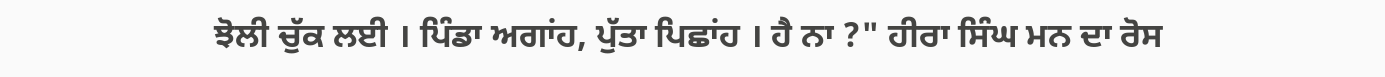ਝੋਲੀ ਚੁੱਕ ਲਈ । ਪਿੰਡਾ ਅਗਾਂਹ, ਪੁੱਤਾ ਪਿਛਾਂਹ । ਹੈ ਨਾ ?" ਹੀਰਾ ਸਿੰਘ ਮਨ ਦਾ ਰੋਸ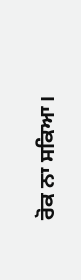ਰੋਕ ਨਾ ਸਕਿਆ।